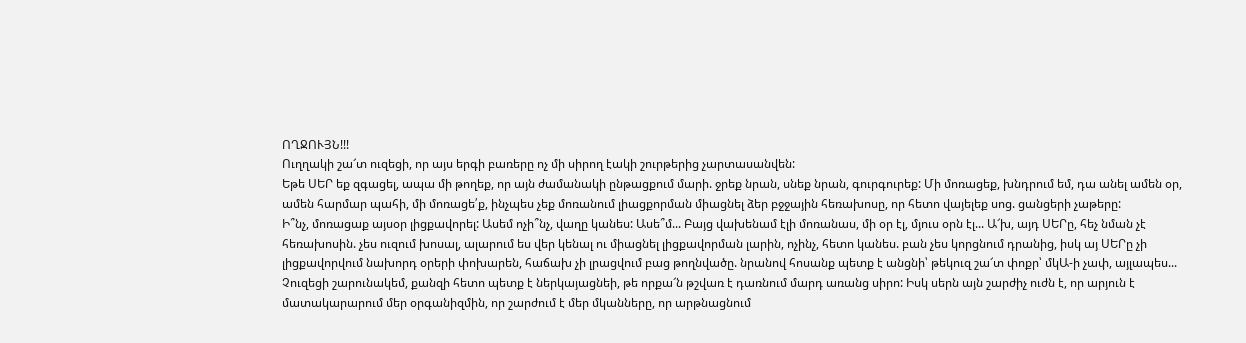ՈՂՋՈՒՅՆ!!!
Ուղղակի շա՜տ ուզեցի, որ այս երգի բառերը ոչ մի սիրող էակի շուրթերից չարտասանվեն:
Եթե ՍԵՐ եք զգացել, ապա մի թողեք, որ այն ժամանակի ընթացքում մարի. ջրեք նրան, սնեք նրան, գուրգուրեք: Մի մոռացեք, խնդրում եմ, դա անել ամեն օր, ամեն հարմար պահի, մի մոռացե՛ք, ինչպես չեք մոռանում լիացքորման միացնել ձեր բջջային հեռախոսը, որ հետո վայելեք սոց. ցանցերի չաթերը:
Ի՞նչ, մոռացաք այսօր լիցքավորել: Ասեմ ոչի՞նչ, վաղը կանես: Ասե՞մ... Բայց վախենամ էլի մոռանաս, մի օր էլ, մյուս օրն էլ... Ա՜խ, այդ ՍԵՐը, հեչ նման չէ հեռախոսին. չես ուզում խոսալ, ալարում ես վեր կենալ ու միացնել լիցքավորման լարին, ոչինչ, հետո կանես. բան չես կորցնում դրանից, իսկ այ ՍԵՐը չի լիցքավորվում նախորդ օրերի փոխարեն, հաճախ չի լրացվում բաց թողնվածը. նրանով հոսանք պետք է անցնի՝ թեկուզ շա՜տ փոքր՝ մկԱ-ի չափ, այլապես...
Չուզեցի շարունակեմ, քանզի հետո պետք է ներկայացնեի, թե որքա՜ն թշվառ է դառնում մարդ առանց սիրո: Իսկ սերն այն շարժիչ ուժն է, որ արյուն է մատակարարում մեր օրգանիզմին, որ շարժում է մեր մկանները, որ արթնացնում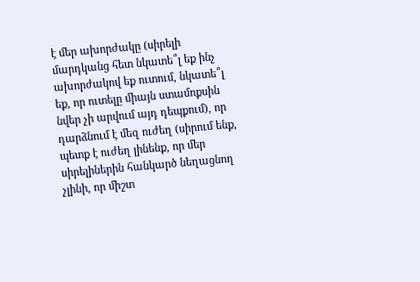է մեր ախորժակը (սիրելի մարդկանց հետ նկատե՞լ եք ինչ ախորժակով եք ուտում, նկատե՞լ եք, որ ուտելը միայն ստամոքսին նվեր չի արվում այդ դեպքում), որ դարձնում է մեզ ուժեղ (սիրում ենք, պետք է ուժեղ լինենք, որ մեր սիրելիներին հանկարծ նեղացնող չլինի, որ միշտ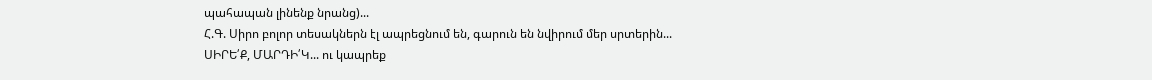պահապան լինենք նրանց)...
Հ.Գ. Սիրո բոլոր տեսակներն էլ ապրեցնում են, գարուն են նվիրում մեր սրտերին...
ՍԻՐԵ՛Ք, ՄԱՐԴԻ՛Կ... ու կապրեք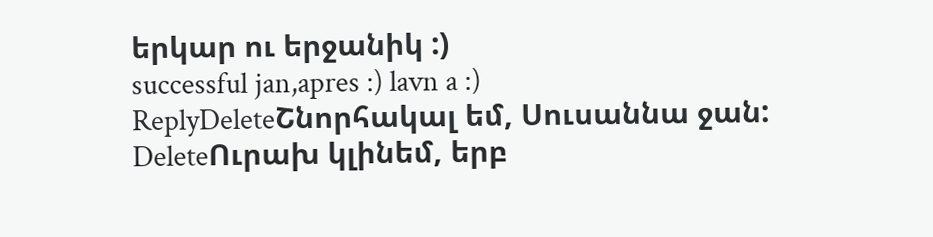երկար ու երջանիկ :)
successful jan,apres :) lavn a :)
ReplyDeleteՇնորհակալ եմ, Սուսաննա ջան:
DeleteՈւրախ կլինեմ, երբ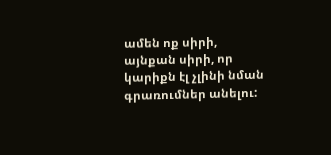ամեն ոք սիրի, այնքան սիրի, որ կարիքն էլ չլինի նման գրառումներ անելու: